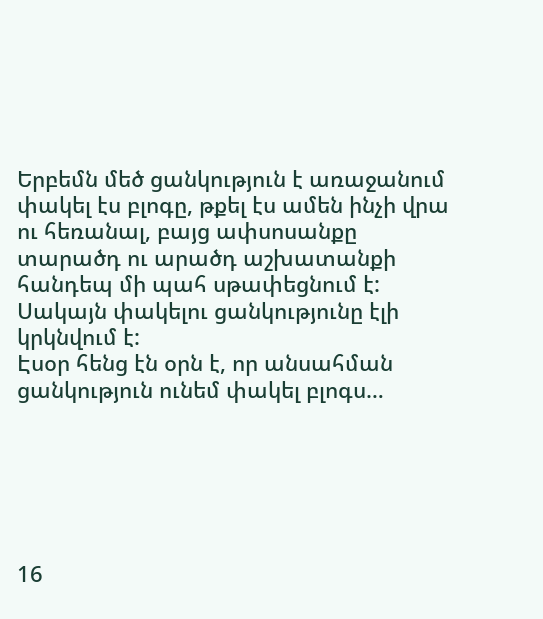Երբեմն մեծ ցանկություն է առաջանում փակել էս բլոգը, թքել էս ամեն ինչի վրա ու հեռանալ, բայց ափսոսանքը տարածդ ու արածդ աշխատանքի հանդեպ մի պահ սթափեցնում է: Սակայն փակելու ցանկությունը էլի կրկնվում է:
Էսօր հենց էն օրն է, որ անսահման ցանկություն ունեմ փակել բլոգս…






16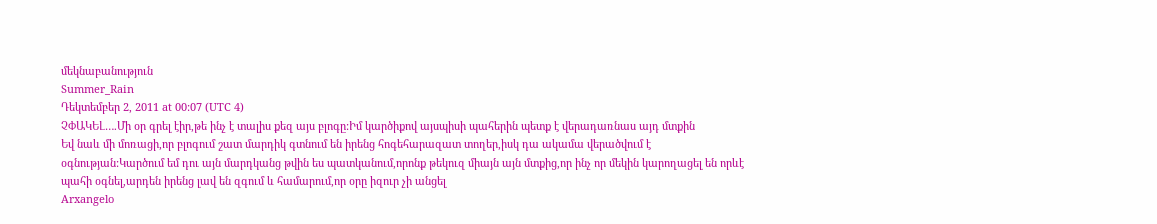մեկնաբանություն
Summer_Rain
Դեկտեմբեր 2, 2011 at 00:07 (UTC 4)
ՉՓԱԿԵԼ….Մի օր գրել էիր,թե ինչ է տալիս քեզ այս բլոգը:Իմ կարծիքով այսպիսի պահերին պետք է վերադառնաս այդ մտքին
Եվ նաև մի մոռացի,որ բլոգում շատ մարդիկ գտնում են իրենց հոգեհարազատ տողեր,իսկ դա ակամա վերածվում է օգնության:Կարծում եմ դու այն մարդկանց թվին ես պատկանում,որոնք թեկուզ միայն այն մտքից,որ ինչ որ մեկին կարողացել են որևէ պահի օգնել,արդեն իրենց լավ են զգում և համարում,որ օրը իզուր չի անցել
Arxangelo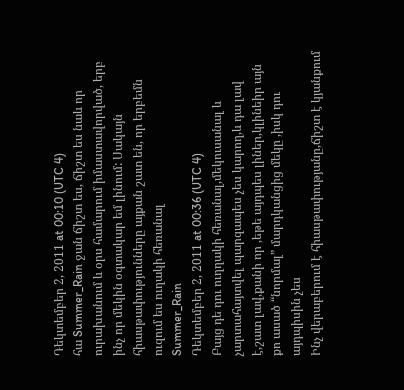Դեկտեմբեր 2, 2011 at 00:10 (UTC 4)
հա Summer_Rain ջան ճիշտ ես, ճիշտ ես նաև որ ուրախանում և օրս համարում իմաստավորված, երբ ինչ որ մեկին օգտակար եմ լինում: Սակայն հիասթափությունները այքան շատ են, որ երբեմն ուզում ես ուղակի հեռանալ
Summer_Rain
Դեկտեմբեր 2, 2011 at 00:36 (UTC 4)
Բայց դե դու ուղղակի հեռանալ,մեկուսանալ և չարտահայտվել պարզապես չես կարող,և դա լավ է,շատ լավ,քանի որ ,եթե այդպես լիներ,կլինեիր այն քո ասած “նորմալ” մարդկանցից մեկը ,իսկ դու այդպիսին չես
Ինչ վերաբերում է հիասթափությանը,ճիշտ է կյանքում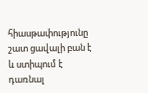հիասթափությունը շատ ցավալի բան է և ստիպում է դառնալ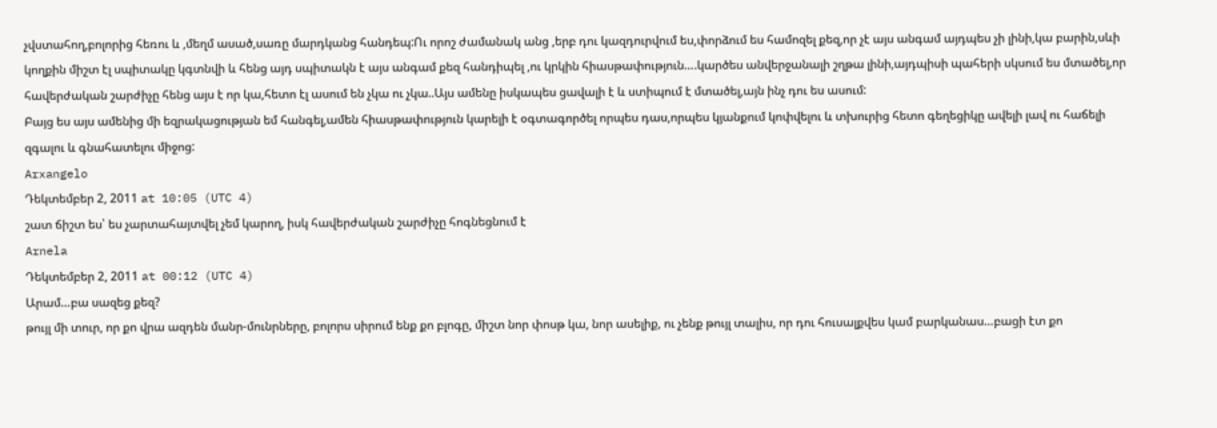չվստահող,բոլորից հեռու և ,մեղմ ասած,սառը մարդկանց հանդեպ:Ու որոշ ժամանակ անց ,երբ դու կազդուրվում ես,փորձում ես համոզել քեզ,որ չէ այս անգամ այդպես չի լինի,կա բարին,սևի կողքին միշտ էլ սպիտակը կգտնվի և հենց այդ սպիտակն է այս անգամ քեզ հանդիպել ,ու կրկին հիասթափություն….կարծես անվերջանալի շղթա լինի,այդպիսի պահերի սկսում ես մտածել,որ հավերժական շարժիչը հենց այս է որ կա,հետո էլ ասում են չկա ու չկա..Այս ամենը իսկապես ցավալի է և ստիպում է մտածել,այն ինչ դու ես ասում:
Բայց ես այս ամենից մի եզրակացության եմ հանգել,ամեն հիասթափություն կարելի է օգտագործել որպես դաս,որպես կյանքում կոփվելու և տխուրից հետո գեղեցիկը ավելի լավ ու հաճելի զգալու և գնահատելու միջոց:
Arxangelo
Դեկտեմբեր 2, 2011 at 10:05 (UTC 4)
շատ ճիշտ ես՝ ես չարտահայտվել չեմ կարող, իսկ հավերժական շարժիչը հոգնեցնում է
Arnela
Դեկտեմբեր 2, 2011 at 00:12 (UTC 4)
Արամ…բա սազեց քեզ?
թույլ մի տուր, որ քո վրա ազդեն մանր-մունրները, բոլորս սիրում ենք քո բլոգը, միշտ նոր փոսթ կա, նոր ասելիք, ու չենք թույլ տալիս, որ դու հուսալքվես կամ բարկանաս…բացի էտ քո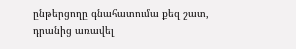ընթերցողը գնահատումա քեզ շատ, դրանից առավել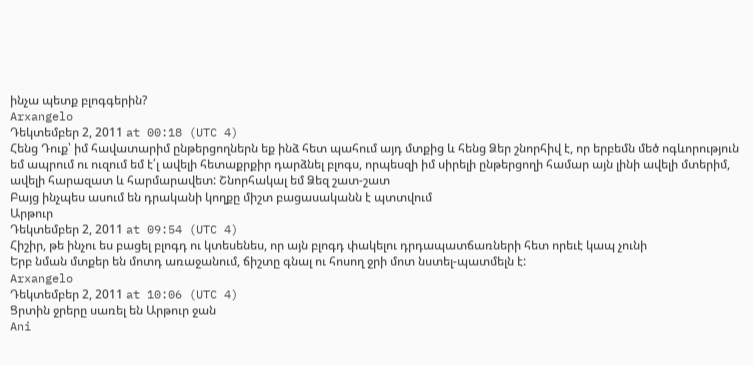ինչա պետք բլոգգերին?
Arxangelo
Դեկտեմբեր 2, 2011 at 00:18 (UTC 4)
Հենց Դուք՝ իմ հավատարիմ ընթերցողներն եք ինձ հետ պահում այդ մտքից և հենց Ձեր շնորհիվ է, որ երբեմն մեծ ոգևորություն եմ ապրում ու ուզում եմ է՛լ ավելի հետաքրքիր դարձնել բլոգս, որպեսզի իմ սիրելի ընթերցողի համար այն լինի ավելի մտերիմ, ավելի հարազատ և հարմարավետ: Շնորհակալ եմ Ձեզ շատ-շատ
Բայց ինչպես ասում են դրականի կողքը միշտ բացասականն է պտտվում
Արթուր
Դեկտեմբեր 2, 2011 at 09:54 (UTC 4)
Հիշիր, թե ինչու ես բացել բլոգդ ու կտեսենես, որ այն բլոգդ փակելու դրդապատճառների հետ որեւէ կապ չունի
Երբ նման մտքեր են մոտդ առաջանում, ճիշտը գնալ ու հոսող ջրի մոտ նստել-պատմելն է:
Arxangelo
Դեկտեմբեր 2, 2011 at 10:06 (UTC 4)
Ցրտին ջրերը սառել են Արթուր ջան
Ani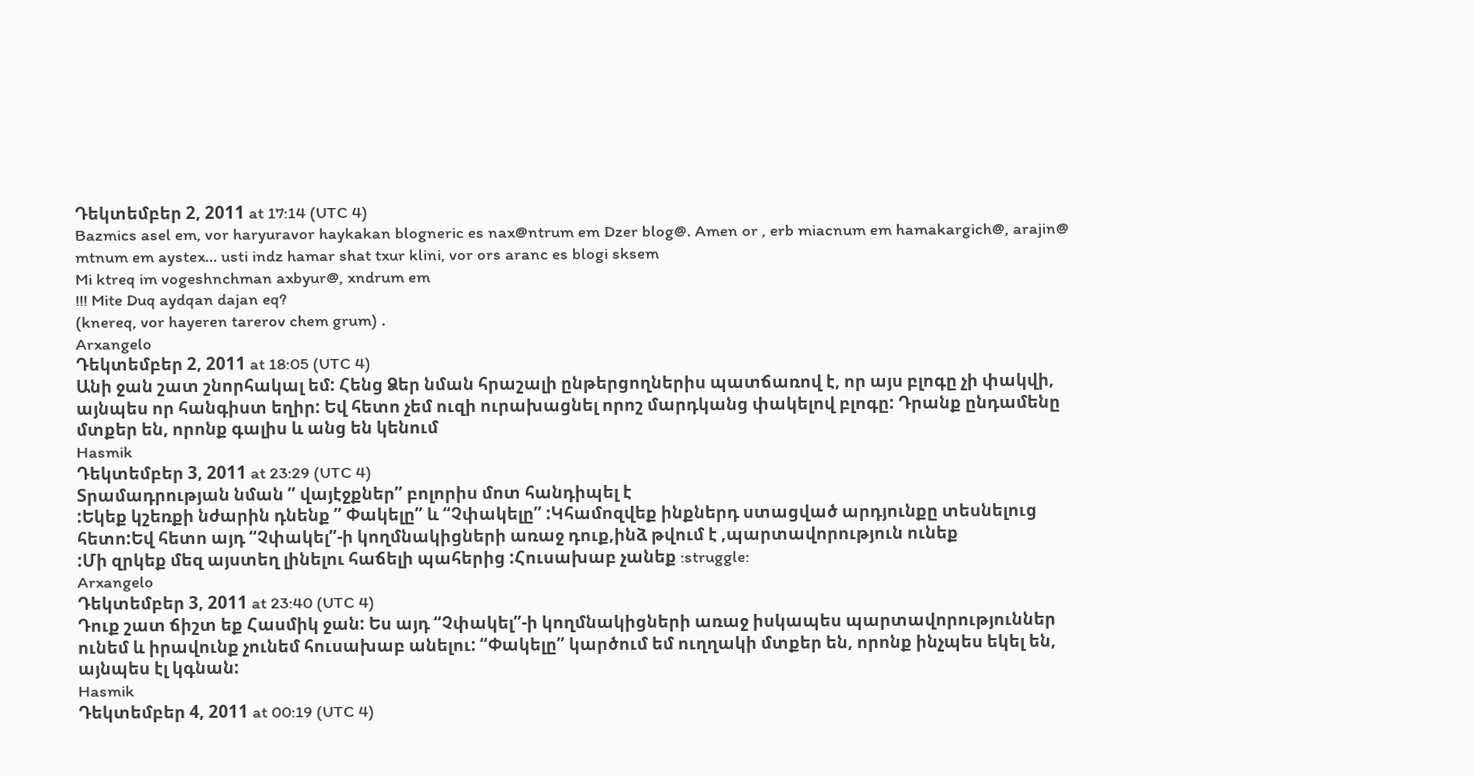Դեկտեմբեր 2, 2011 at 17:14 (UTC 4)
Bazmics asel em, vor haryuravor haykakan blogneric es nax@ntrum em Dzer blog@. Amen or , erb miacnum em hamakargich@, arajin@ mtnum em aystex… usti indz hamar shat txur klini, vor ors aranc es blogi sksem
Mi ktreq im vogeshnchman axbyur@, xndrum em
!!! Mite Duq aydqan dajan eq?
(knereq, vor hayeren tarerov chem grum) .
Arxangelo
Դեկտեմբեր 2, 2011 at 18:05 (UTC 4)
Անի ջան շատ շնորհակալ եմ: Հենց Ձեր նման հրաշալի ընթերցողներիս պատճառով է, որ այս բլոգը չի փակվի, այնպես որ հանգիստ եղիր: Եվ հետո չեմ ուզի ուրախացնել որոշ մարդկանց փակելով բլոգը: Դրանք ընդամենը մտքեր են, որոնք գալիս և անց են կենում
Hasmik
Դեկտեմբեր 3, 2011 at 23:29 (UTC 4)
Տրամադրության նման ” վայէջքներ” բոլորիս մոտ հանդիպել է
:Եկեք կշեռքի նժարին դնենք ” Փակելը” և “Չփակելը” :Կհամոզվեք ինքներդ ստացված արդյունքը տեսնելուց հետո:Եվ հետո այդ “Չփակել”-ի կողմնակիցների առաջ դուք,ինձ թվում է ,պարտավորություն ունեք
:Մի զրկեք մեզ այստեղ լինելու հաճելի պահերից :Հուսախաբ չանեք :struggle:
Arxangelo
Դեկտեմբեր 3, 2011 at 23:40 (UTC 4)
Դուք շատ ճիշտ եք Հասմիկ ջան: Ես այդ “Չփակել”-ի կողմնակիցների առաջ իսկապես պարտավորություններ ունեմ և իրավունք չունեմ հուսախաբ անելու: “Փակելը” կարծում եմ ուղղակի մտքեր են, որոնք ինչպես եկել են, այնպես էլ կգնան:
Hasmik
Դեկտեմբեր 4, 2011 at 00:19 (UTC 4)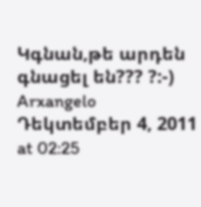Կգնան,թե արդեն գնացել են??? ?:-)
Arxangelo
Դեկտեմբեր 4, 2011 at 02:25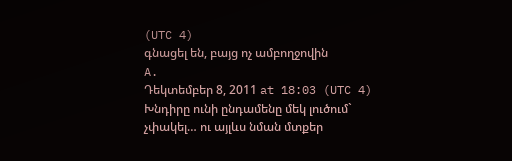(UTC 4)
գնացել են, բայց ոչ ամբողջովին
A.
Դեկտեմբեր 8, 2011 at 18:03 (UTC 4)
Խնդիրը ունի ընդամենը մեկ լուծում` չփակել… ու այլևս նման մտքեր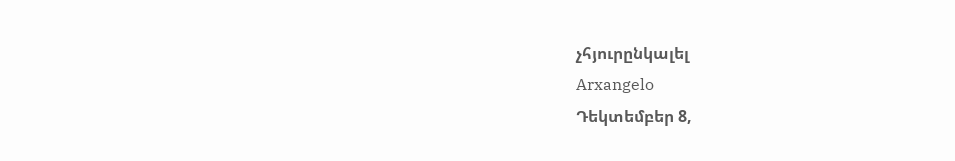չհյուրընկալել
Arxangelo
Դեկտեմբեր 8,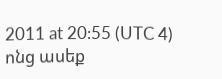2011 at 20:55 (UTC 4)
ոնց ասեք